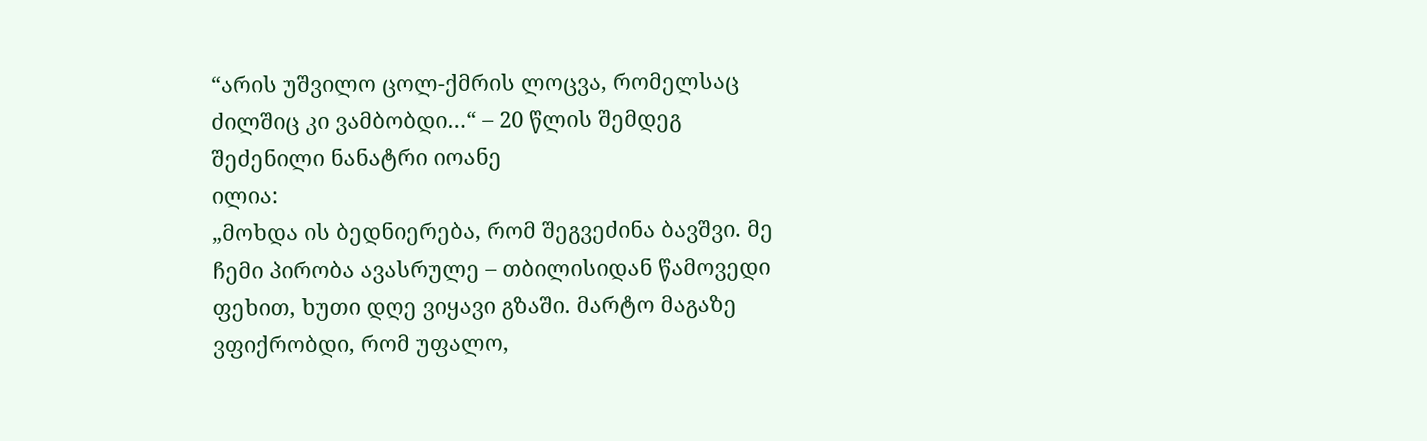“არის უშვილო ცოლ-ქმრის ლოცვა, რომელსაც ძილშიც კი ვამბობდი…“ – 20 წლის შემდეგ შეძენილი ნანატრი იოანე
ილია:
„მოხდა ის ბედნიერება, რომ შეგვეძინა ბავშვი. მე ჩემი პირობა ავასრულე – თბილისიდან წამოვედი ფეხით, ხუთი დღე ვიყავი გზაში. მარტო მაგაზე ვფიქრობდი, რომ უფალო,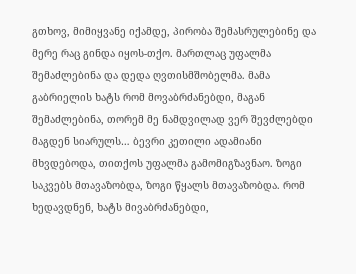გთხოვ, მიმიყვანე იქამდე, პირობა შემასრულებინე და მერე რაც გინდა იყოს-თქო. მართლაც უფალმა შემაძლებინა და დედა ღვთისმშობელმა. მამა გაბრიელის ხატს რომ მოვაბრძანებდი, მაგან შემაძლებინა, თორემ მე ნამდვილად ვერ შევძლებდი მაგდენ სიარულს… ბევრი კეთილი ადამიანი მხვდებოდა, თითქოს უფალმა გამომიგზავნაო. ზოგი საკვებს მთავაზობდა, ზოგი წყალს მთავაზობდა. რომ ხედავდნენ, ხატს მივაბრძანებდი,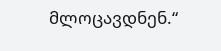მლოცავდნენ.“